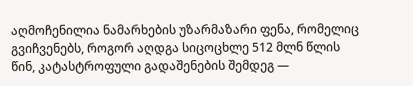აღმოჩენილია ნამარხების უზარმაზარი ფენა, რომელიც გვიჩვენებს, როგორ აღდგა სიცოცხლე 512 მლნ წლის წინ, კატასტროფული გადაშენების შემდეგ —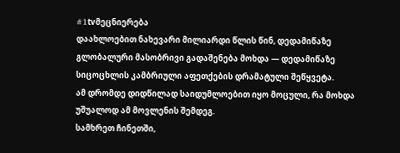#1tvმეცნიერება
დაახლოებით ნახევარი მილიარდი წლის წინ, დედამიწაზე გლობალური მასობრივი გადაშენება მოხდა — დედამიწაზე სიცოცხლის კამბრიული აფეთქების დრამატული შეწყვეტა.
ამ დრომდე დიდწილად საიდუმლოებით იყო მოცული, რა მოხდა უშუალოდ ამ მოვლენის შემდეგ.
სამხრეთ ჩინეთში,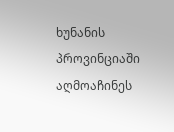ხუნანის პროვინციაში აღმოაჩინეს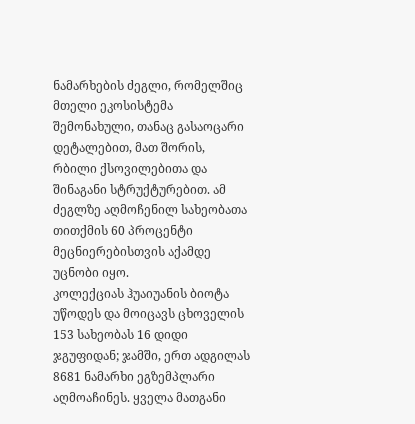ნამარხების ძეგლი, რომელშიც მთელი ეკოსისტემა შემონახული, თანაც გასაოცარი დეტალებით, მათ შორის, რბილი ქსოვილებითა და შინაგანი სტრუქტურებით. ამ ძეგლზე აღმოჩენილ სახეობათა თითქმის 60 პროცენტი მეცნიერებისთვის აქამდე უცნობი იყო.
კოლექციას ჰუაიუანის ბიოტა უწოდეს და მოიცავს ცხოველის 153 სახეობას 16 დიდი ჯგუფიდან; ჯამში, ერთ ადგილას 8681 ნამარხი ეგზემპლარი აღმოაჩინეს. ყველა მათგანი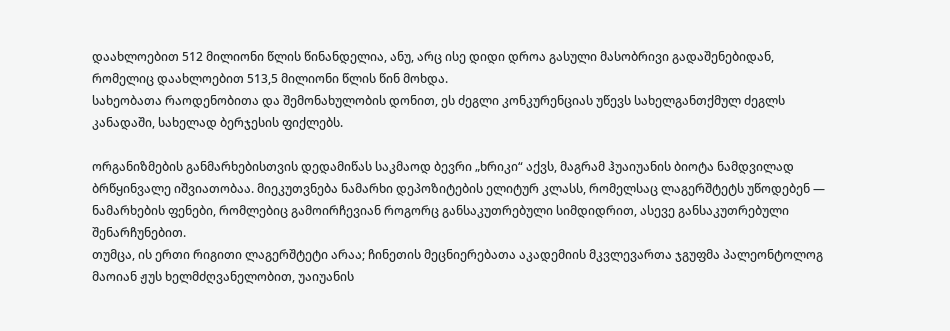დაახლოებით 512 მილიონი წლის წინანდელია, ანუ, არც ისე დიდი დროა გასული მასობრივი გადაშენებიდან, რომელიც დაახლოებით 513,5 მილიონი წლის წინ მოხდა.
სახეობათა რაოდენობითა და შემონახულობის დონით, ეს ძეგლი კონკურენციას უწევს სახელგანთქმულ ძეგლს კანადაში, სახელად ბერჯესის ფიქლებს.

ორგანიზმების განმარხებისთვის დედამიწას საკმაოდ ბევრი „ხრიკი“ აქვს, მაგრამ ჰუაიუანის ბიოტა ნამდვილად ბრწყინვალე იშვიათობაა. მიეკუთვნება ნამარხი დეპოზიტების ელიტურ კლასს, რომელსაც ლაგერშტეტს უწოდებენ — ნამარხების ფენები, რომლებიც გამოირჩევიან როგორც განსაკუთრებული სიმდიდრით, ასევე განსაკუთრებული შენარჩუნებით.
თუმცა, ის ერთი რიგითი ლაგერშტეტი არაა; ჩინეთის მეცნიერებათა აკადემიის მკვლევართა ჯგუფმა პალეონტოლოგ მაოიან ჟუს ხელმძღვანელობით, უაიუანის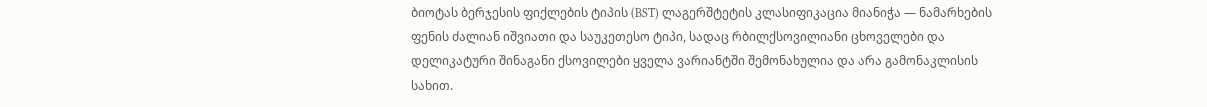ბიოტას ბერჯესის ფიქლების ტიპის (BST) ლაგერშტეტის კლასიფიკაცია მიანიჭა — ნამარხების ფენის ძალიან იშვიათი და საუკეთესო ტიპი, სადაც რბილქსოვილიანი ცხოველები და დელიკატური შინაგანი ქსოვილები ყველა ვარიანტში შემონახულია და არა გამონაკლისის სახით.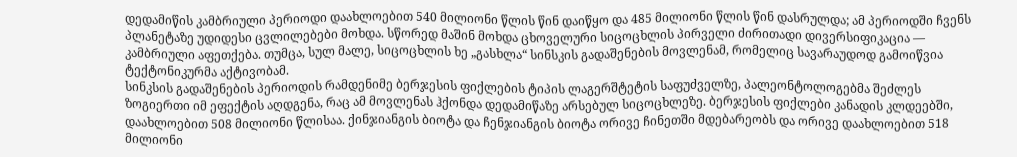დედამიწის კამბრიული პერიოდი დაახლოებით 540 მილიონი წლის წინ დაიწყო და 485 მილიონი წლის წინ დასრულდა; ამ პერიოდში ჩვენს პლანეტაზე უდიდესი ცვლილებები მოხდა. სწორედ მაშინ მოხდა ცხოველური სიცოცხლის პირველი ძირითადი დივერსიფიკაცია — კამბრიული აფეთქება. თუმცა, სულ მალე, სიცოცხლის ხე „გასხლა“ სინსკის გადაშენების მოვლენამ, რომელიც სავარაუდოდ გამოიწვია ტექტონიკურმა აქტივობამ.
სინკსის გადაშენების პერიოდის რამდენიმე ბერჯესის ფიქლების ტიპის ლაგერშტეტის საფუძველზე, პალეონტოლოგებმა შეძლეს ზოგიერთი იმ ეფექტის აღდგენა, რაც ამ მოვლენას ჰქონდა დედამიწაზე არსებულ სიცოცხლეზე. ბერჯესის ფიქლები კანადის კლდეებში, დაახლოებით 508 მილიონი წლისაა. ქინჯიანგის ბიოტა და ჩენჯიანგის ბიოტა ორივე ჩინეთში მდებარეობს და ორივე დაახლოებით 518 მილიონი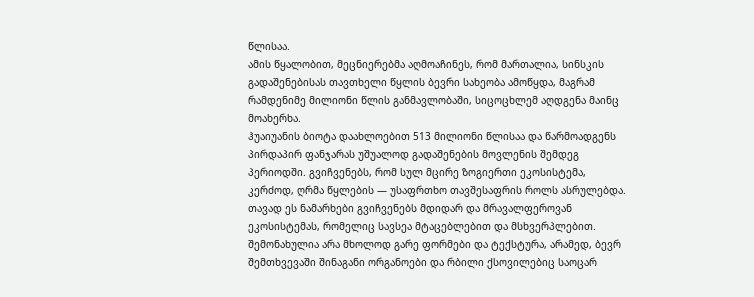წლისაა.
ამის წყალობით, მეცნიერებმა აღმოაჩინეს, რომ მართალია, სინსკის გადაშენებისას თავთხელი წყლის ბევრი სახეობა ამოწყდა, მაგრამ რამდენიმე მილიონი წლის განმავლობაში, სიცოცხლემ აღდგენა მაინც მოახერხა.
ჰუაიუანის ბიოტა დაახლოებით 513 მილიონი წლისაა და წარმოადგენს პირდაპირ ფანჯარას უშუალოდ გადაშენების მოვლენის შემდეგ პერიოდში. გვიჩვენებს, რომ სულ მცირე ზოგიერთი ეკოსისტემა, კერძოდ, ღრმა წყლების — უსაფრთხო თავშესაფრის როლს ასრულებდა.
თავად ეს ნამარხები გვიჩვენებს მდიდარ და მრავალფეროვან ეკოსისტემას, რომელიც სავსეა მტაცებლებით და მსხვერპლებით. შემონახულია არა მხოლოდ გარე ფორმები და ტექსტურა, არამედ, ბევრ შემთხვევაში შინაგანი ორგანოები და რბილი ქსოვილებიც საოცარ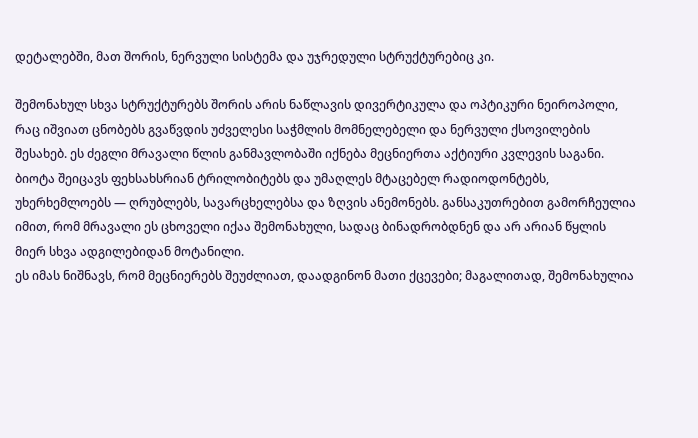დეტალებში, მათ შორის, ნერვული სისტემა და უჯრედული სტრუქტურებიც კი.

შემონახულ სხვა სტრუქტურებს შორის არის ნაწლავის დივერტიკულა და ოპტიკური ნეიროპოლი, რაც იშვიათ ცნობებს გვაწვდის უძველესი საჭმლის მომნელებელი და ნერვული ქსოვილების შესახებ. ეს ძეგლი მრავალი წლის განმავლობაში იქნება მეცნიერთა აქტიური კვლევის საგანი.
ბიოტა შეიცავს ფეხსახსრიან ტრილობიტებს და უმაღლეს მტაცებელ რადიოდონტებს, უხერხემლოებს — ღრუბლებს, სავარცხელებსა და ზღვის ანემონებს. განსაკუთრებით გამორჩეულია იმით, რომ მრავალი ეს ცხოველი იქაა შემონახული, სადაც ბინადრობდნენ და არ არიან წყლის მიერ სხვა ადგილებიდან მოტანილი.
ეს იმას ნიშნავს, რომ მეცნიერებს შეუძლიათ, დაადგინონ მათი ქცევები; მაგალითად, შემონახულია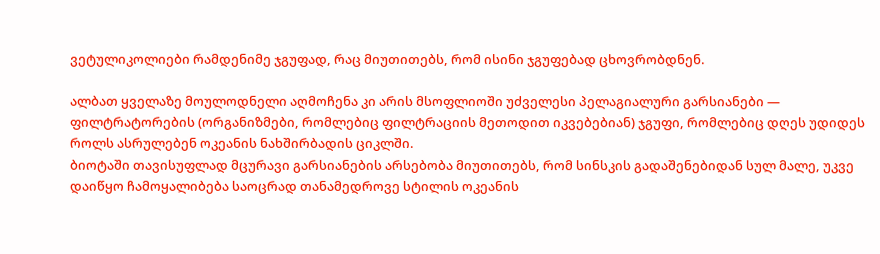ვეტულიკოლიები რამდენიმე ჯგუფად, რაც მიუთითებს, რომ ისინი ჯგუფებად ცხოვრობდნენ.

ალბათ ყველაზე მოულოდნელი აღმოჩენა კი არის მსოფლიოში უძველესი პელაგიალური გარსიანები — ფილტრატორების (ორგანიზმები, რომლებიც ფილტრაციის მეთოდით იკვებებიან) ჯგუფი, რომლებიც დღეს უდიდეს როლს ასრულებენ ოკეანის ნახშირბადის ციკლში.
ბიოტაში თავისუფლად მცურავი გარსიანების არსებობა მიუთითებს, რომ სინსკის გადაშენებიდან სულ მალე, უკვე დაიწყო ჩამოყალიბება საოცრად თანამედროვე სტილის ოკეანის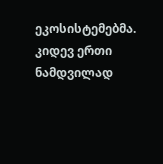ეკოსისტემებმა.
კიდევ ერთი ნამდვილად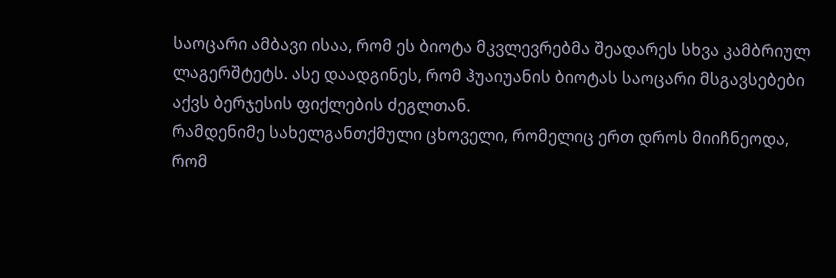საოცარი ამბავი ისაა, რომ ეს ბიოტა მკვლევრებმა შეადარეს სხვა კამბრიულ ლაგერშტეტს. ასე დაადგინეს, რომ ჰუაიუანის ბიოტას საოცარი მსგავსებები აქვს ბერჯესის ფიქლების ძეგლთან.
რამდენიმე სახელგანთქმული ცხოველი, რომელიც ერთ დროს მიიჩნეოდა, რომ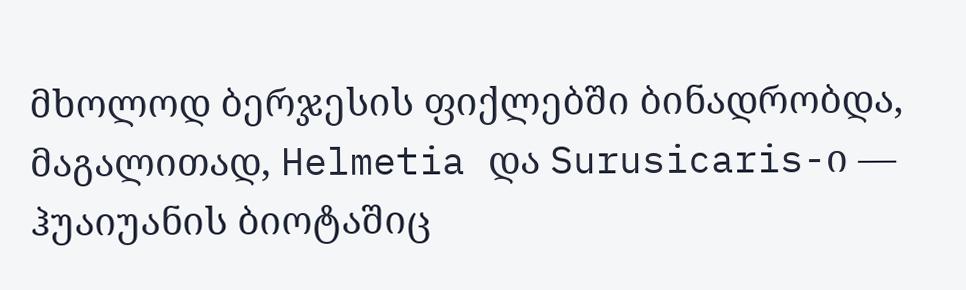მხოლოდ ბერჯესის ფიქლებში ბინადრობდა, მაგალითად, Helmetia და Surusicaris-ი — ჰუაიუანის ბიოტაშიც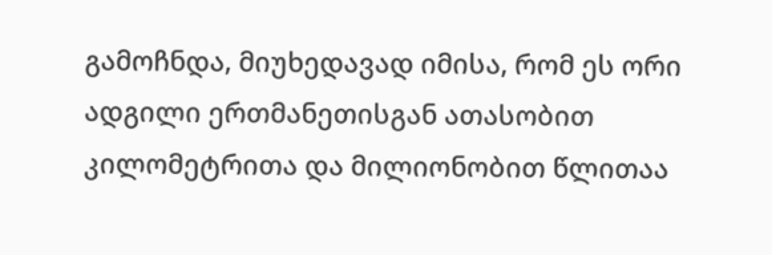გამოჩნდა, მიუხედავად იმისა, რომ ეს ორი ადგილი ერთმანეთისგან ათასობით კილომეტრითა და მილიონობით წლითაა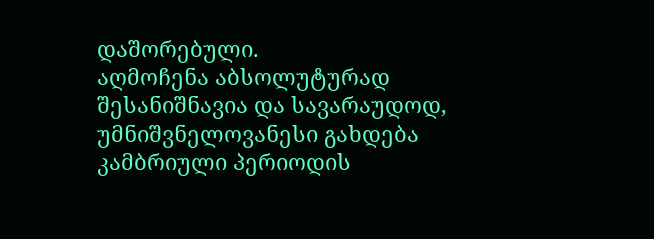დაშორებული.
აღმოჩენა აბსოლუტურად შესანიშნავია და სავარაუდოდ, უმნიშვნელოვანესი გახდება კამბრიული პერიოდის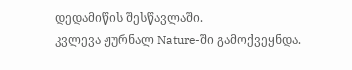დედამიწის შესწავლაში.
კვლევა ჟურნალ Nature-ში გამოქვეყნდა.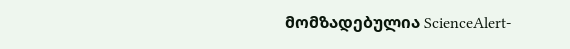მომზადებულია ScienceAlert-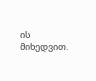ის მიხედვით.